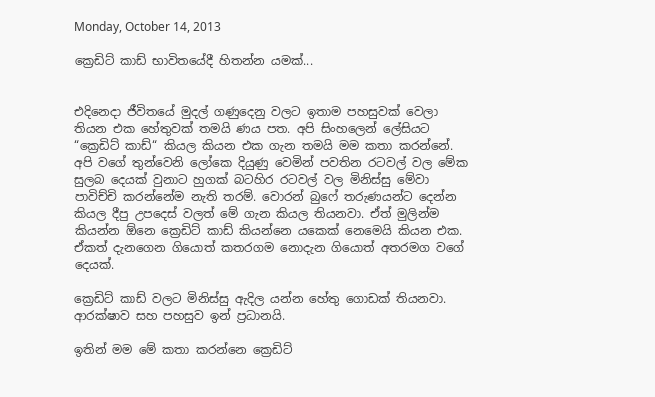Monday, October 14, 2013

ක්‍රෙඩිට් කාඩ් භාවිතයේදී හිතන්න යමක්...


එදිනෙදා ජීවිතයේ මුදල් ගණුදෙනු වලට ඉතාම පහසුවක් වෙලා තියන එක හේතුවක් තමයි ණය පත. අපි සිංහලෙන් ලේසියට “ක්‍රෙඩිට් කාඩ්“ කියල කියන එක ගැන තමයි මම කතා කරන්නේ. අපි වගේ තුන්වෙනි ලෝකෙ දියුණු වෙමින් පවතින රටවල් වල මේක සුලබ දෙයක් වුනාට හුගක් බටහිර රටවල් වල මිනිස්සු මේවා පාවිච්චි කරන්නේම නැති තරම්. වොරන් බුෆේ තරුණයන්ට දෙන්න කියල දීපු උපදෙස් වලත් මේ ගැන කියල තියනවා. ඒත් මුලින්ම කියන්න ඕනෙ ක්‍රෙඩිට් කාඩ් කියන්නෙ යකෙක් නෙමෙයි කියන එක. ඒකත් දැනගෙන ගියොත් කතරගම නොදැන ගියොත් අතරමග වගේ දෙයක්.

ක්‍රෙඩිට් කාඩ් වලට මිනිස්සු ඇදිල යන්න හේතු ගොඩක් තියනවා. ආරක්ෂාව සහ පහසුව ඉන් ප්‍රධානයි.

ඉතින් මම මේ කතා කරන්නෙ ක්‍රෙඩිට්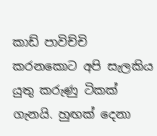කාඩ් පාවිච්චි කරනකොට අපි සැලකිය යුතු කරුණු ටිකක් ගැනයි. හුඟක් දෙනා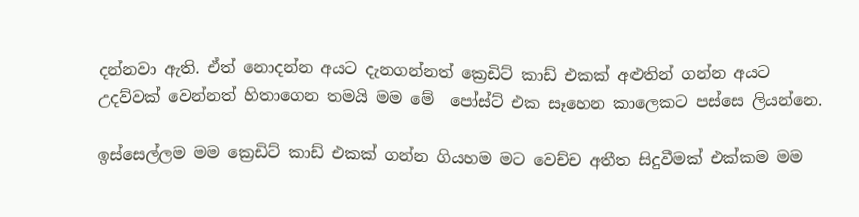දන්නවා ඇති. ඒත් නොදන්න අයට දැනගන්නත් ක්‍රෙඩිට් කාඩ් එකක් අළුතින් ගන්න අයට උදව්වක් වෙන්නත් හිතාගෙන තමයි මම මේ  පෝස්ට් එක සෑහෙන කාලෙකට පස්සෙ ලියන්නෙ.

ඉස්සෙල්ලම මම ක්‍රෙඩිට් කාඩ් එකක් ගන්න ගියහම මට වෙච්ච අතීත සිදුවීමක් එක්කම මම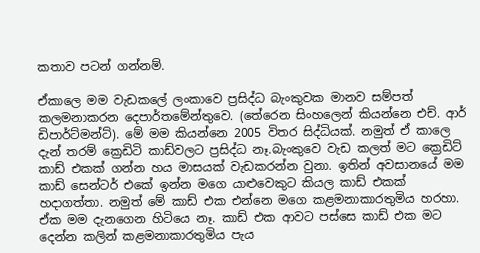කතාව පටන් ගන්නම්.

ඒකාලෙ මම වැඩකලේ ලංකාවෙ ප්‍රසිද්ධ බැංකුවක මානව සම්පත් කලමනාකරන දෙපාර්තමේන්තුවෙ. (තේරෙන සිංහලෙන් කියන්නෙ එච්. ආර් ඩිපාර්ට්මන්ට්). මේ මම කියන්නෙ 2005 විතර සිද්ධියක්. නමුත් ඒ කාලෙ දැන් තරම් ක්‍රෙඩිටි කාඩ්වලට ප්‍රසිද්ධ නෑ.බැංකුවෙ වැඩ කලත් මට ක්‍රෙඩිට් කාඩ් එකක් ගන්න හය මාසයක් වැඩකරන්න වුනා. ඉතින් අවසානයේ මම කාඩ් සෙන්ටර් එකේ ඉන්න මගෙ යාළුවෙකුට කියල කාඩ් එකක් හදාගත්තා. නමුත් මේ කාඩ් එක එන්නෙ මගෙ කළමනාකාරතුමිය හරහා. ඒක මම දැනගෙන හිටියෙ නෑ. කාඩ් එක ආවට පස්සෙ කාඩ් එක මට දෙන්න කලින් කළමනාකාරතුමිය පැය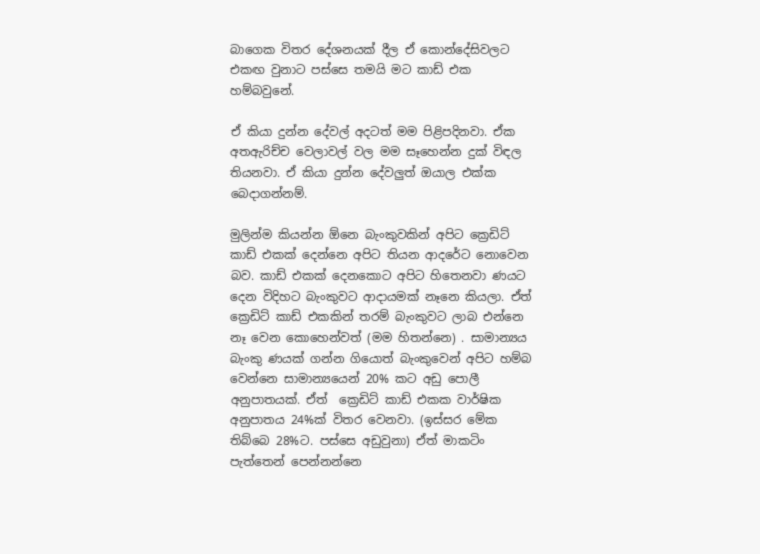බාගෙක විතර දේශනයක් දීල ඒ කොන්දේසිවලට එකඟ වුනාට පස්සෙ තමයි මට කාඩ් එක හම්බවුනේ.

ඒ කියා දුන්න දේවල් අදටත් මම පිළිපදිනවා. ඒක අතඇරිච්ච වෙලාවල් වල මම සෑහෙන්න දුක් විඳල තියනවා. ඒ කියා දුන්න දේවලුත් ඔයාල එක්ක බෙදාගන්නම්.

මුලින්ම කියන්න ඕනෙ බැංකුවකින් අපිට ක්‍රෙඩිට් කාඩ් එකක් දෙන්නෙ අපිට තියන ආදරේට නොවෙන බව. කාඩ් එකක් දෙනකොට අපිට හිතෙනවා ණයට දෙන විදිහට බැංකුවට ආදායමක් නෑනෙ කියලා. ඒත් ක්‍රෙඩිට් කාඩ් එකකින් තරම් බැංකුවට ලාබ එන්නෙ නෑ වෙන කොහෙන්වත් (මම හිතන්නෙ) . සාමාන්‍යය බැංකු ණයක් ගන්න ගියොත් බැංකුවෙන් අපිට හම්බ වෙන්නෙ සාමාන්‍යයෙන් 20% කට අඩු පොලී අනුපාතයක්. ඒත්  ක්‍රෙඩිට් කාඩ් එකක වාර්ෂික අනුපාතය 24%ක් විතර වෙනවා. (ඉස්සර මේක තිබ්බෙ 28%ට. පස්සෙ අඩුවුනා) ඒත් මාකටිං පැත්තෙන් පෙන්නන්නෙ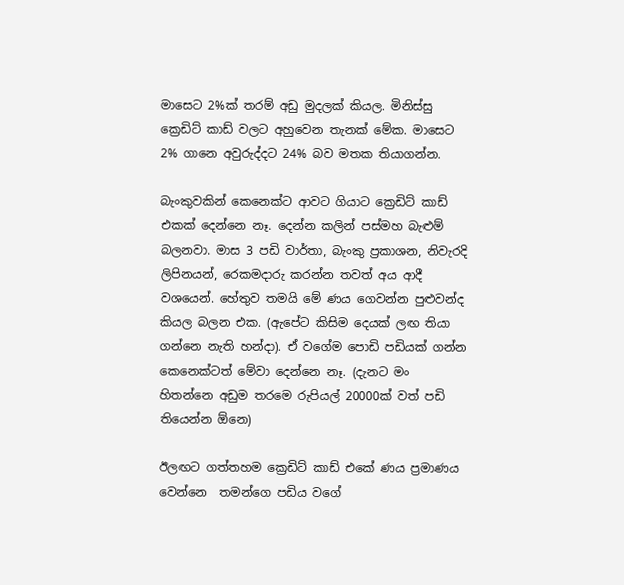මාසෙට 2%ක් තරම් අඩු මුදලක් කියල. මිනිස්සු ක්‍රෙඩිට් කාඩ් වලට අහුවෙන තැනක් මේක. මාසෙට 2% ගානෙ අවුරුද්දට 24% බව මතක තියාගන්න.

බැංකුවකින් කෙනෙක්ට ආවට ගියාට ක්‍රෙඩිට් කාඩ් එකක් දෙන්නෙ නෑ. දෙන්න කලින් පස්මහ බැළුම් බලනවා. මාස 3 පඩි වාර්තා, බැංකු ප්‍රකාශන, නිවැරදි ලිපිනයන්, රෙකමදාරු කරන්න තවත් අය ආදී වශයෙන්. හේතුව තමයි මේ ණය ගෙවන්න පුළුවන්ද කියල බලන එක. (ඇපේට කිසිම දෙයක් ලඟ තියා ගන්නෙ නැති හන්දා). ඒ වගේම පොඩි පඩියක් ගන්න කෙනෙක්ටත් මේවා දෙන්නෙ නෑ. (දැනට මං හිතන්නෙ අඩුම තරමෙ රුපියල් 20000ක් වත් පඩි තියෙන්න ඕනෙ)

ඊලඟට ගත්තහම ක්‍රෙඩිට් කාඩ් එකේ ණය ප්‍රමාණය වෙන්නෙ  තමන්ගෙ පඩිය වගේ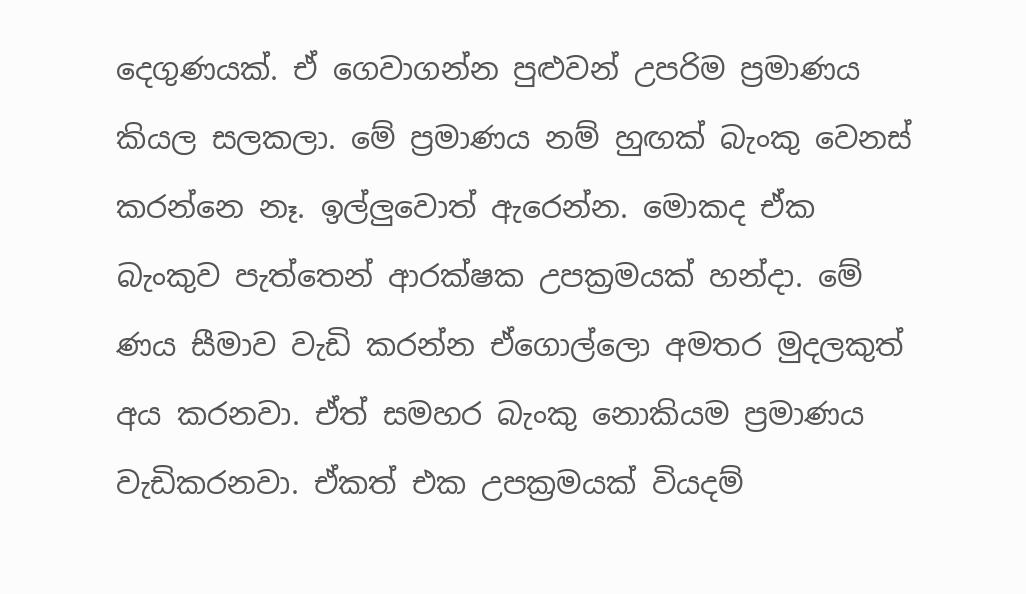දෙගුණයක්. ඒ ගෙවාගන්න පුළුවන් උපරිම ප්‍රමාණය කියල සලකලා. මේ ප්‍රමාණය නම් හුඟක් බැංකු වෙනස් කරන්නෙ නෑ. ඉල්ලුවොත් ඇරෙන්න. මොකද ඒක බැංකුව පැත්තෙන් ආරක්ෂක උපක්‍රමයක් හන්දා. මේ ණය සීමාව වැඩි කරන්න ඒගොල්ලො අමතර මුදලකුත් අය කරනවා. ඒත් සමහර බැංකු නොකියම ප්‍රමාණය වැඩිකරනවා. ඒකත් එක උපක්‍රමයක් වියදම්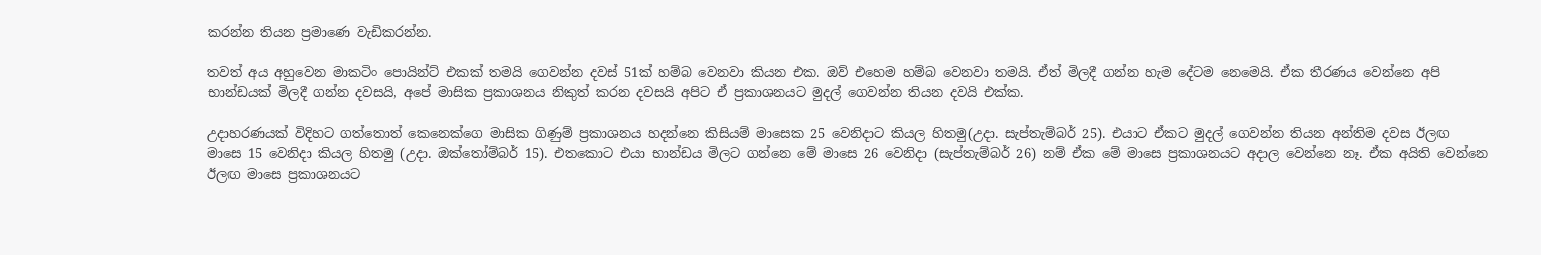කරන්න තියන ප්‍රමාණෙ වැඩිකරන්න.

තවත් අය අහුවෙන මාකටිං පොයින්ට් එකක් තමයි ගෙවන්න දවස් 51ක් හම්බ වෙනවා කියන එක. ඔව් එහෙම හම්බ වෙනවා තමයි. ඒත් මිලදී ගන්න හැම දේටම නෙමෙයි. ඒක තීරණය වෙන්නෙ අපි භාන්ඩයක් මිලදී ගන්න දවසයි, අපේ මාසික ප්‍රකාශනය නිකුත් කරන දවසයි අපිට ඒ ප්‍රකාශනයට මුදල් ගෙවන්න තියන දවයි එක්ක.

උදාහරණයක් විදිහට ගත්තොත් කෙනෙක්ගෙ මාසික ගිණුම් ප්‍රකාශනය හදන්නෙ කිසියම් මාසෙක 25 වෙනිදාට කියල හිතමු(උදා. සැප්තැම්බර් 25). එයාට ඒකට මුදල් ගෙවන්න තියන අන්තිම දවස ඊලඟ මාසෙ 15 වෙනිදා කියල හිතමු (උදා. ඔක්තෝම්බර් 15). එතකොට එයා භාන්ඩය මිලට ගන්නෙ මේ මාසෙ 26 වෙනිදා (සැප්තැම්බර් 26) නම් ඒක මේ මාසෙ ප්‍රකාශනයට අදාල වෙන්නෙ නෑ. ඒක අයිති වෙන්නෙ ඊලඟ මාසෙ ප්‍රකාශනයට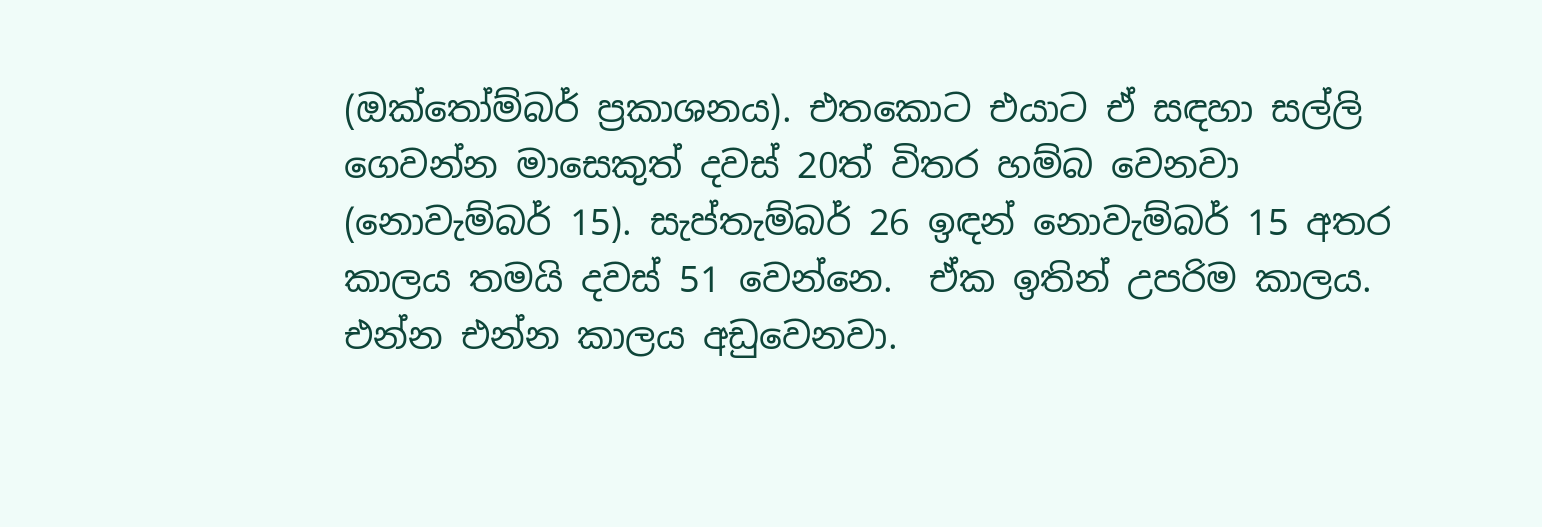(ඔක්තෝම්බර් ප්‍රකාශනය). එතකොට එයාට ඒ සඳහා සල්ලි ගෙවන්න මාසෙකුත් දවස් 20ත් විතර හම්බ වෙනවා (නොවැම්බර් 15). සැප්තැම්බර් 26 ඉඳන් නොවැම්බර් 15 අතර කාලය තමයි දවස් 51 වෙන්නෙ.  ඒක ඉතින් උපරිම කාලය. එන්න එන්න කාලය අඩුවෙනවා.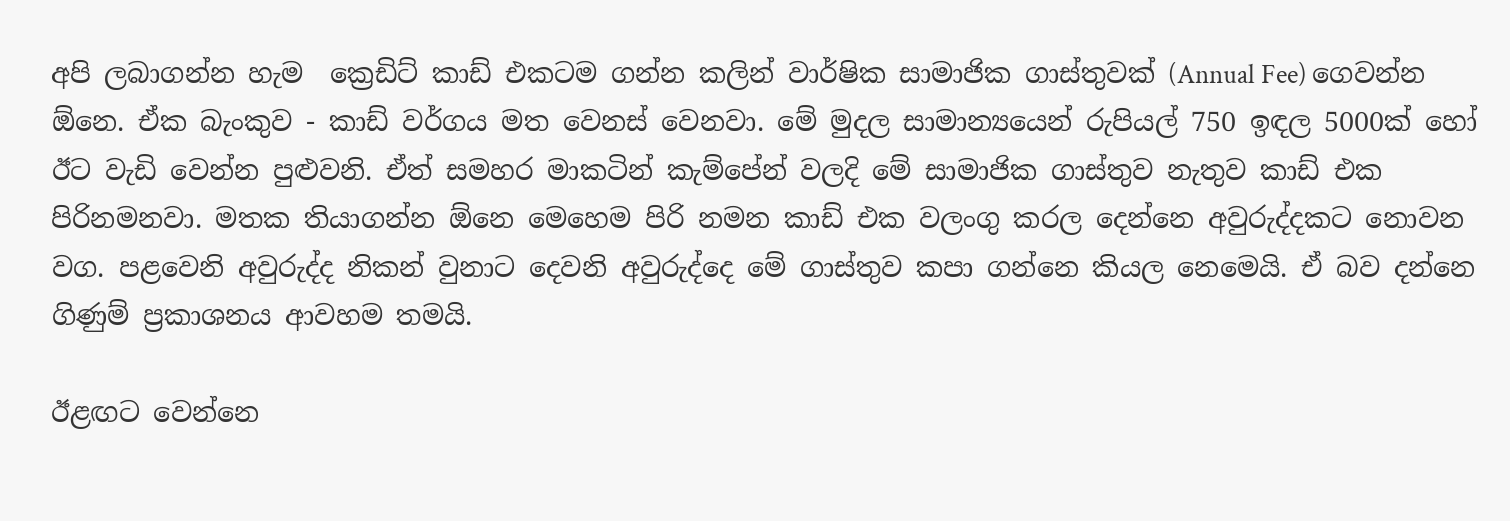අපි ලබාගන්න හැම  ක්‍රෙඩිට් කාඩ් එකටම ගන්න කලින් වාර්ෂික සාමාජික ගාස්තුවක් (Annual Fee) ගෙවන්න ඕනෙ. ඒක බැංකුව - කාඩ් වර්ගය මත වෙනස් වෙනවා. මේ මුදල සාමාන්‍යයෙන් රුපියල් 750 ඉඳල 5000ක් හෝ ඊට වැඩි වෙන්න පුළුවනි. ඒත් සමහර මාකටින් කැම්පේන් වලදි මේ සාමාජික ගාස්තුව නැතුව කාඩ් එක පිරිනමනවා. මතක තියාගන්න ඕනෙ මෙහෙම පිරි නමන කාඩ් එක වලංගු කරල දෙන්නෙ අවුරුද්දකට නොවන වග. පළවෙනි අවුරුද්ද නිකන් වුනාට දෙවනි අවුරුද්දෙ මේ ගාස්තුව කපා ගන්නෙ කියල නෙමෙයි. ඒ බව දන්නෙ ගිණුම් ප්‍රකාශනය ආවහම තමයි.

ඊළඟට වෙන්නෙ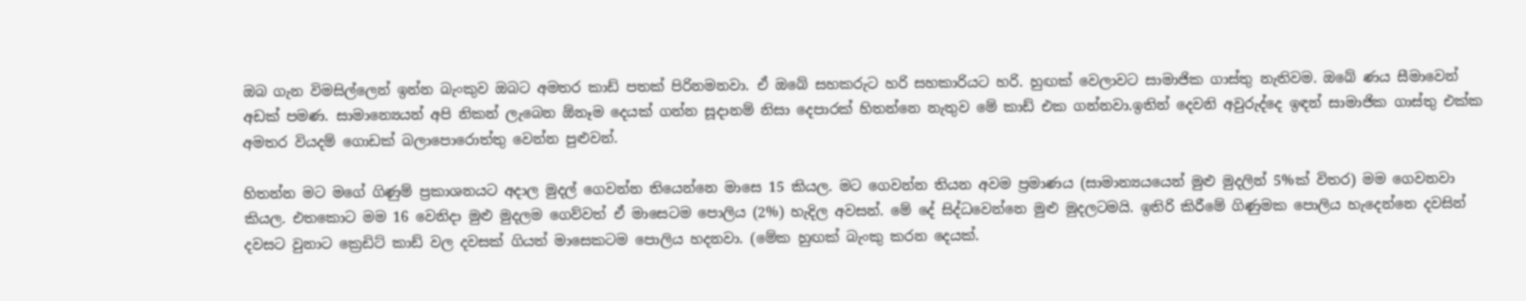ඔබ ගැන විමසිල්ලෙන් ඉන්න බැංකුව ඔබට අමතර කාඩ් පතක් පිරිනමනවා. ඒ ඔබේ සහකරුට හරි සහකාරියට හරි. හුඟක් වෙලාවට සාමාජික ගාස්තු නැතිවම. ඔබේ ණය සීමාවෙන් අඩක් පමණ. සාමාන්‍යෙයන් අපි නිකන් ලැබෙන ඕනෑම දෙයක් ගන්න සූදානම් නිසා දෙපාරක් හිතන්නෙ නැතුව මේ කාඩ් එක ගන්නවා.ඉතින් දෙවනි අවුරුද්දෙ ඉඳන් සාමාජික ගාස්තු එක්ක අමතර වියදම් ගොඩක් බලාපොරොත්තු වෙන්න පුළුවන්.

හිතන්න මට මගේ ගිණුම් ප්‍රකාශනයට අදාල මුදල් ගෙවන්න තියෙන්නෙ ‍මාසෙ 15 කියල. මට ගෙවන්න තියන අවම ප්‍රමාණය (සාමාන්‍යයයෙන් මුළු මුදලින් 5%ක් විතර) මම ගෙවනවා කියල. එතකොට මම 16 වෙනිදා මුළු මුදලම ගෙව්වත් ඒ මාසෙටම පොලිය (2%) හැදිල අවසන්. මේ දේ සිද්ධවෙන්නෙ මුළු මුදලටමයි. ඉතිරි කිරීමේ ගිණුමක පොලිය හැදෙන්නෙ දවසින් දවසට වුනාට ක්‍රෙඩිට් කාඩ් වල දවසක් ගියත් මාසෙකටම පොලිය හදනවා. (මේක හුඟක් බැංකු කරන දෙයක්.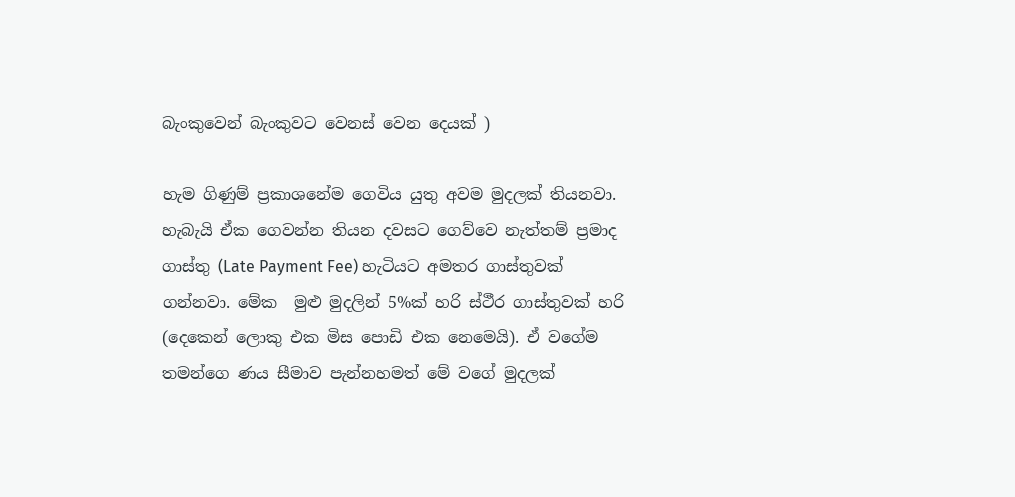බැංකුවෙන් බැංකුවට වෙනස් වෙන දෙයක් )

හැම ගිණුම් ප්‍රකාශනේම ගෙවිය යුතු අවම මුදලක් තියනවා. හැබැයි ඒක ගෙවන්න තියන දවසට ගෙව්වෙ නැත්තම් ප්‍රමාද ගාස්තු (Late Payment Fee) හැටියට අමතර ගාස්තුවක් ගන්නවා. මේක  මුළු මුදලින් 5%ක් හරි ස්ථීර ගාස්තුවක් හරි (දෙකෙන් ලොකු එක මිස පොඩි එක නෙමෙයි). ඒ වගේම තමන්ගෙ ණය සීමාව පැන්නහමත් මේ වගේ මුදලක්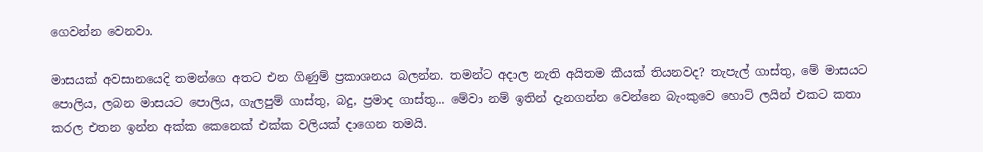ගෙවන්න වෙනවා.

මාසයක් අවසානයෙදි තමන්ගෙ අතට එන ගිණුම් ප්‍රකාශනය බලන්න. තමන්ට අදාල නැති අයිතම කීයක් තියනවද? තැපැල් ගාස්තු, මේ මාසයට පොලිය, ලබන මාසයට පොලිය, ගැලපුම් ගාස්තු, බදු, ප්‍රමාද ගාස්තු... මේවා නම් ඉතින් දැනගන්න වෙන්නෙ බැංකුවෙ හොට් ලයින් එකට කතා කරල එතන ඉන්න අක්ක කෙනෙක් එක්ක වලියක් දාගෙන තමයි.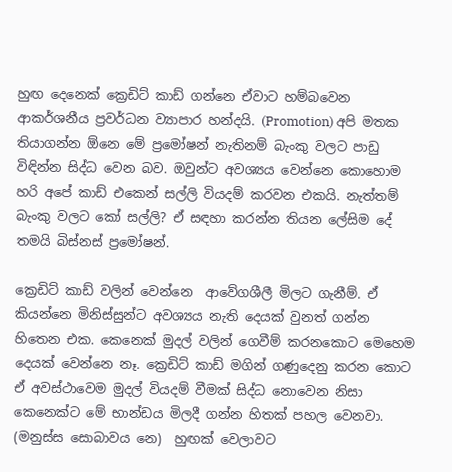හුඟ දෙනෙක් ක්‍රෙඩිට් කාඩ් ගන්නෙ ඒවාට හම්බවෙන ආකර්ශනීය ප්‍රවර්ධන ව්‍යාපාර හන්දයි. (Promotion) අපි මතක තියාගන්න ඕනෙ මේ ප්‍රමෝෂන් නැතිනම් බැංකු වලට පාඩු විඳින්න සිද්ධ වෙන බව. ඔවුන්ට අවශ්‍යය වෙන්නෙ කොහොම හරි අපේ කාඩ් එකෙන් සල්ලි වියදම් කරවන එකයි. නැත්තම් බැංකු වලට කෝ සල්ලි? ඒ සඳහා කරන්න තියන ලේසිම දේ තමයි බිස්නස් ප්‍රමෝෂන්.

ක්‍රෙඩිට් කාඩ් වලින් වෙන්නෙ  ආවේගශීලී මිලට ගැනීම්. ඒ කියන්නෙ මිනිස්සුන්ට අවශ්‍යය නැති දෙයක් වුනත් ගන්න හිතෙන එක. කෙනෙක් මුදල් වලින් ගෙවීම් කරනකොට මෙහෙම දෙයක් වෙන්නෙ නෑ. ක්‍රෙඩිට් කාඩ් මගින් ගණුදෙනු කරන කොට ඒ අවස්ථාවෙම මුදල් වියදම් වීමක් සිද්ධ නොවෙන නිසා කෙනෙක්ට මේ භාන්ඩය මිලදී ගන්න හිතක් පහල වෙනවා. (මනුස්ස සොබාවය නෙ)  හුඟක් වෙලාවට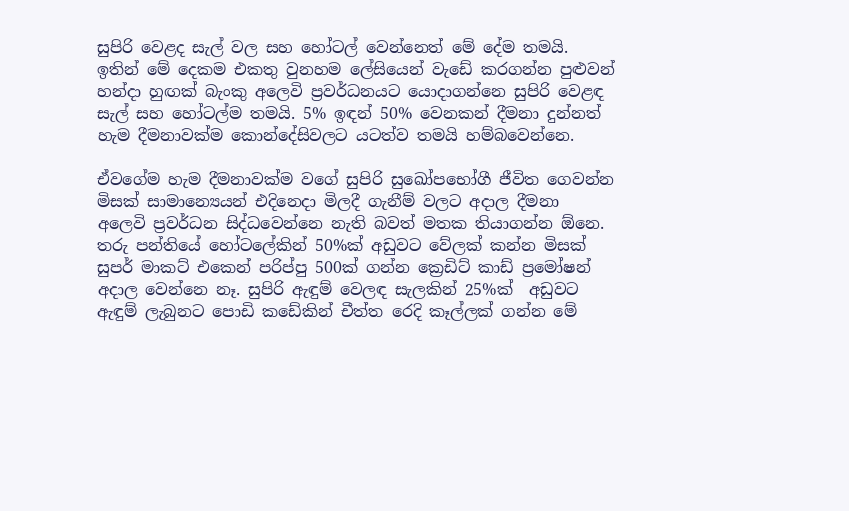සුපිරි වෙළද සැල් වල සහ හෝටල් වෙන්නෙත් මේ දේම තමයි. ඉතින් මේ දෙකම එකතු වුනහම ලේසියෙන් වැඩේ කරගන්න පුළුවන් හන්දා හුඟක් බැංකු අලෙවි ප්‍රවර්ධනයට යොදාගන්නෙ සුපිරි වෙළඳ සැල් සහ හෝටල්ම තමයි. 5% ඉඳන් 50% වෙනකන් දීමනා දුන්නත් හැම දීමනාවක්ම කොන්දේසිවලට යටත්ව තමයි හම්බවෙන්නෙ.

ඒවගේම හැම දීමනාවක්ම වගේ සුපිරි සුඛෝපභෝගී ජීවිත ගෙවන්න මිසක් සාමාන්‍යෙයන් එදිනෙදා මිලදී ගැනීම් වලට අදාල දීමනා අලෙවි ප්‍රවර්ධන සිද්ධවෙන්නෙ නැති බවත් මතක තියාගන්න ඕනෙ. තරු පන්තියේ හෝටලේකින් 50%ක් අඩුවට වේලක් කන්න මිසක් සුපර් මාකට් එකෙන් පරිප්පු 500ක් ගන්න ක්‍රෙඩිට් කාඩ් ප්‍රමෝෂන් අදාල වෙන්නෙ නෑ. සුපිරි ඇඳුම් වෙලඳ සැලකින් 25%ක්  අඩුවට ඇඳුම් ලැබුනට පොඩි කඩේකින් චීත්ත රෙදි කෑල්ලක් ගන්න මේ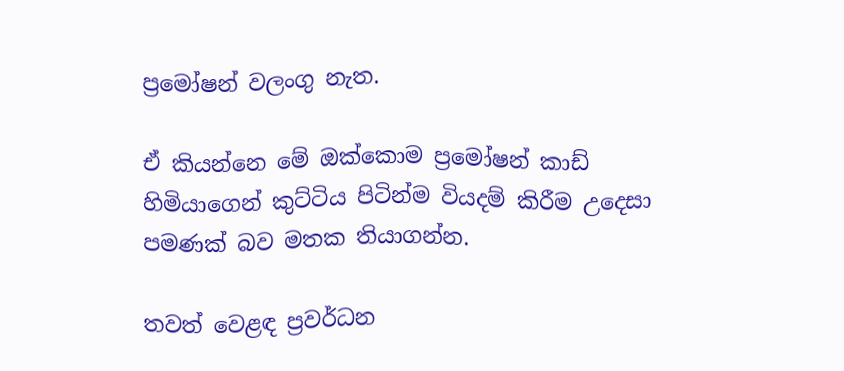ප්‍රමෝෂන් වලංගු නැත.

ඒ කියන්නෙ මේ ඔක්කොම ප්‍රමෝෂන් කාඩ් හිමියාගෙන් කුට්ටිය පිටින්ම වියදම් කිරීම උදෙසා පමණක් බව මතක තියාගන්න.

තවත් වෙළඳ ප්‍රවර්ධන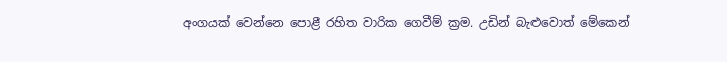අංගයක් වෙන්නෙ පොළී රහිත වාරික ගෙවීම් ක්‍රම. උඩින් බැළුවොත් මේකෙන්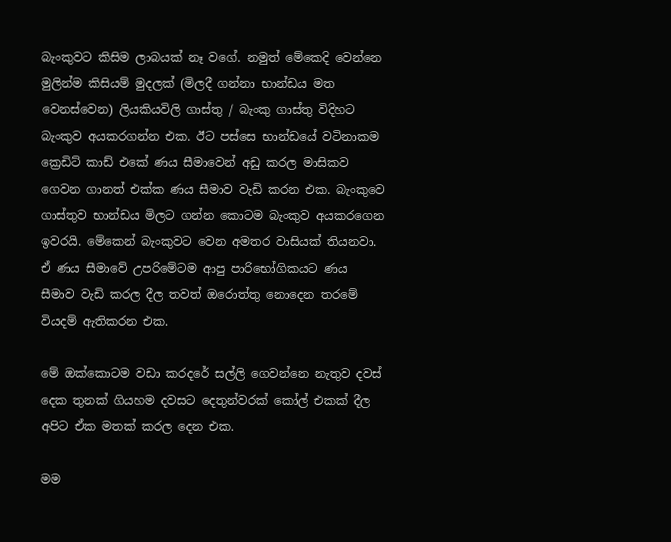බැංකුවට කිසිම ලාබයක් නෑ වගේ. නමුත් මේකෙදි වෙන්නෙ මුලින්ම කිසියම් මුදලක් (මිලදී ගන්නා භාන්ඩය මත වෙනස්වෙන) ලියකියවිලි ගාස්තු / බැංකු ගාස්තු විදිහට බැංකුව අයකරගන්න එක. ඊට පස්සෙ භාන්ඩයේ වටිනාකම ක්‍රෙඩිට් කාඩ් එකේ ණය සීමාවෙන් අඩු කරල මාසිකව ගෙවන ගානත් එක්ක ණය සීමාව වැඩි කරන එක. බැංකුවෙ ගාස්තුව භාන්ඩය මිලට ගන්න කොටම බැංකුව අයකරගෙන ඉවරයි. මේකෙන් බැංකුවට වෙන අමතර වාසියක් තියනවා. ඒ ණය සීමාවේ උපරිමේටම ආපු පාරිභෝගිකයට ණය සීමාව වැඩි කරල දීල තවත් ඔරොත්තු නොදෙන තරමේ වියදම් ඇතිකරන එක.

මේ ඔක්කොටම වඩා කරදරේ සල්ලි ගෙවන්නෙ නැතුව දවස් දෙක තුනක් ගියහම දවසට දෙතුන්වරක් කෝල් එකක් දීල අපිට ඒක මතක් කරල දෙන එක.

මම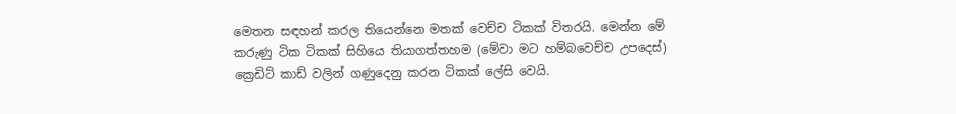මෙතන සඳහන් කරල තියෙන්නෙ මතක් වෙච්ච ටිකක් විතරයි. මෙන්න මේ කරුණු ටික ටිකක් සිහියෙ තියාගත්තහම (මේවා මට හම්බවෙච්ච උපදෙස්) ක්‍රෙඩිට් කාඩ් වලින් ගණුදෙනු කරන ටිකක් ලේසි වෙයි.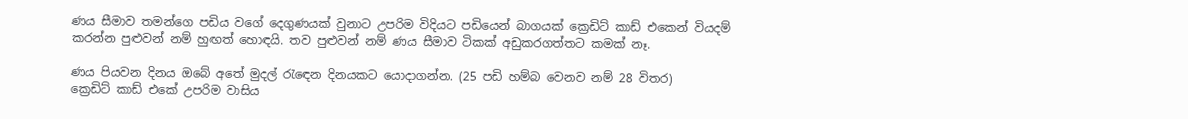ණය සීමාව තමන්ගෙ පඩිය වගේ දෙගුණයක් වුනාට උපරිම විදියට පඩියෙන් බාගයක් ක්‍රෙඩිට් කාඩ් එකෙන් වියදම් කරන්න පුළුවන් නම් හුඟත් හොඳයි. තව පුළුවන් නම් ණය සීමාව ටිකක් අඩුකරගත්තට කමක් නෑ.

ණය පියවන දිනය ඔබේ අතේ මුදල් රැඳෙන දිනයකට යොදාගන්න. (25 පඩි හම්බ වෙනව නම් 28 විතර)
ක්‍රෙඩිට් කාඩ් එකේ උපරිම වාසිය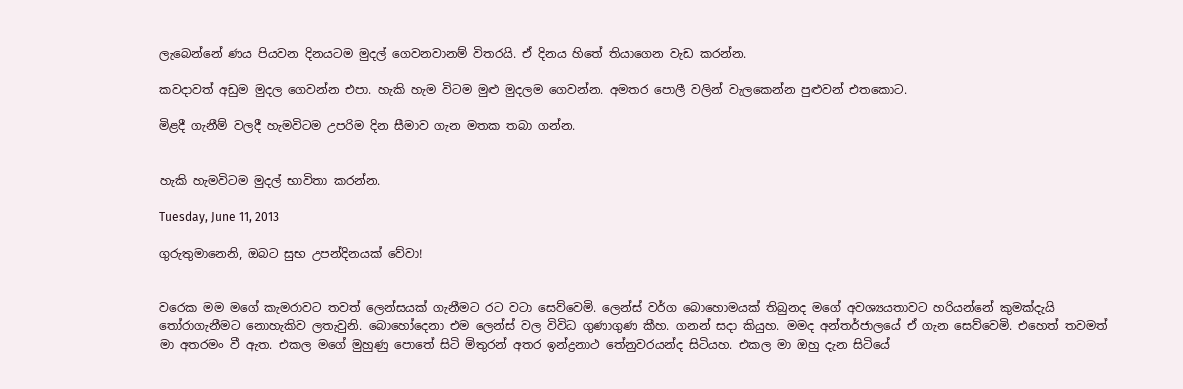ලැබෙන්නේ ණය පියවන දිනයටම මුදල් ගෙවනවානම් විතරයි. ඒ දිනය හිතේ තියාගෙන වැඩ කරන්න.

කවදාවත් අඩුම මුදල ගෙවන්න එපා. හැකි හැම විටම මුළු මුදලම ගෙවන්න. අමතර පොලී වලින් වැලකෙන්න පුළුවන් එතකොට.

මිළදී ගැනීම් වලදී හැමවිටම උපරිම දින සීමාව ගැන මතක තබා ගන්න.


හැකි හැමවිටම මුදල් භාවිතා කරන්න.

Tuesday, June 11, 2013

ගුරුතුමානෙනි, ඔබට සුභ උපන්දිනයක් වේවා!


වරෙක මම මගේ කැමරාවට තවත් ලෙන්සයක් ගැනීමට රට වටා සෙව්වෙමි. ලෙන්ස් වර්ග බොහොමයක් තිබුනද මගේ අවශ්‍යයතාවට හරියන්නේ කුමක්දැයි තෝරාගැනීමට නොහැකිව ලතැවුනි. බොහෝදෙනා එම ලෙන්ස් වල විවිධ ගුණාගුණ කීහ. ගනන් සදා කියුහ. මමද අන්තර්ජාලයේ ඒ ගැන සෙව්වෙමි. එහෙත් තවමත් මා අතරමං වී ඇත. එකල මගේ මුහුණු පොතේ සිටි මිතුරන් අතර ඉන්ද්‍රනාථ තේනුවරයන්ද සිටියහ. එකල මා ඔහු දැන සිටියේ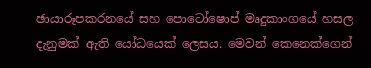ඡායාරූපකරනයේ සහ පොටෝෂොප් මෘදුකාංගයේ හසල දැනුමක් ඇති යෝධයෙක් ලෙසය. මෙවන් කෙනෙක්ගෙන්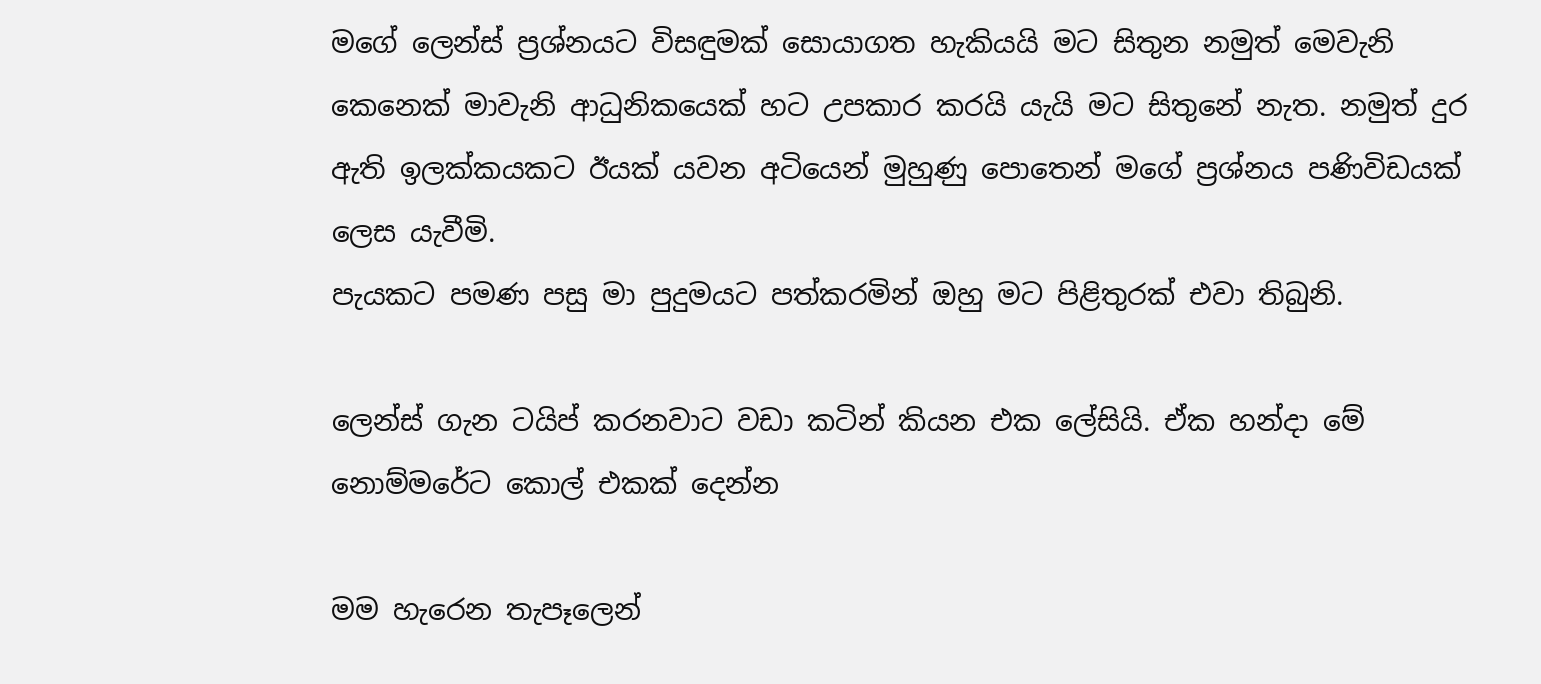මගේ ලෙන්ස් ප්‍රශ්නයට විසඳුමක් සොයාගත හැකියයි මට සිතුන නමුත් මෙවැනි කෙනෙක් මාවැනි ආධුනිකයෙක් හට උපකාර කරයි යැයි මට සිතුනේ නැත. නමුත් දුර ඇති ඉලක්කයකට ඊයක් යවන අටියෙන් මුහුණු පොතෙන් මගේ ප්‍රශ්නය පණිවිඩයක් ලෙස යැවීමි.
පැයකට පමණ පසු මා පුදුමයට පත්කරමින් ඔහු මට පිළිතුරක් එවා තිබුනි.

ලෙන්ස් ගැන ටයිප් කරනවාට වඩා කටින් කියන එක ලේසියි. ඒක හන්දා මේ නොම්මරේට කොල් එකක් දෙන්න

මම හැරෙන තැපෑලෙන්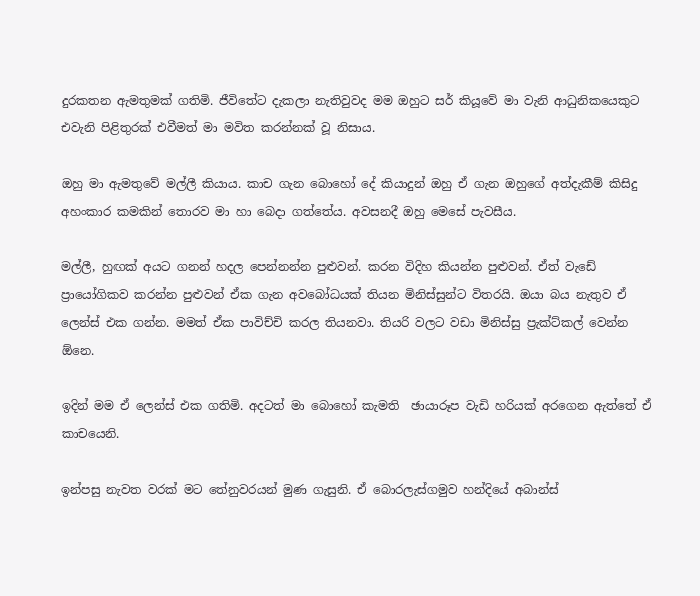දුරකතන ඇමතුමක් ගතිමි. ජීවිතේට දැකලා නැතිවුවද මම ඔහුට සර් කියූවේ මා වැනි ආධුනිකයෙකුට එවැනි පිළිතුරක් එවීමත් මා මවිත කරන්නක් වූ නිසාය.

ඔහු මා ඇමතුවේ මල්ලී කියාය. කාච ගැන බොහෝ දේ කියාදුන් ඔහු ඒ ගැන ඔහුගේ අත්දැකීම් කිසිදු අහංකාර කමකින් තොරව මා හා බෙදා ගත්තේය. අවසනදී ඔහු මෙසේ පැවසීය.

මල්ලී, හුඟක් අයට ගනන් හදල පෙන්නන්න පුළුවන්. කරන විදිහ කියන්න පුළුවන්. ඒත් වැඩේ ප්‍රායෝගිකව කරන්න පුළුවන් ඒක ගැන අවබෝධයක් තියන මිනිස්සුන්ට විතරයි. ඔයා බය නැතුව ඒ ලෙන්ස් එක ගන්න. මමත් ඒක පාවිච්චි කරල තියනවා. තියරි වලට වඩා මිනිස්සු ප්‍රැක්ට්කල් වෙන්න ඕනෙ.

ඉදින් මම ඒ ලෙන්ස් එක ගතිමි. අදටත් මා බොහෝ කැමති  ඡායාරූප වැඩි හරියක් අරගෙන ඇත්තේ ඒ කාචයෙනි.

ඉන්පසු නැවත වරක් මට තේනුවරයන් මුණ ගැසුනි. ඒ බොරලැස්ගමුව හන්දියේ අබාන්ස්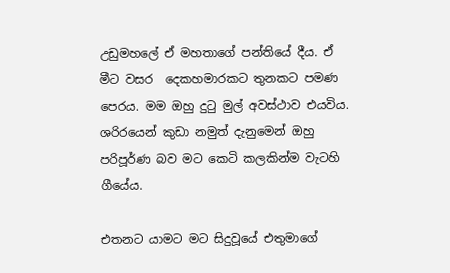උඩුමහලේ ඒ මහතාගේ පන්තියේ දීය. ඒ මීට වසර  දෙකහමාරකට තුනකට පමණ පෙරය. මම ඔහු දුටු මුල් අවස්ථාව එයවිය. ශරිරයෙන් කුඩා නමුත් දැනුමෙන් ඔහු පරිපූර්ණ බව මට කෙටි කලකින්ම වැටහි ගීයේය.

එතනට යාමට මට සිදුවූයේ එතුමාගේ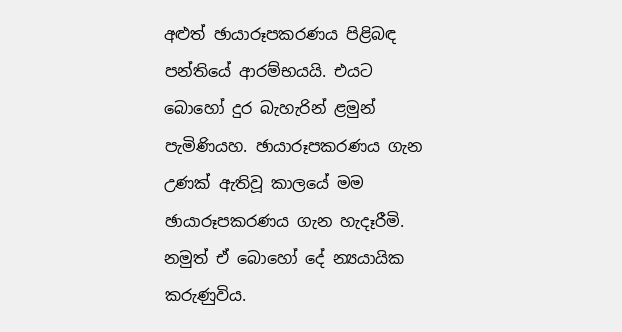අළුත් ඡායාරූපකරණය පිළිබඳ පන්තියේ ආරම්භයයි. එයට බොහෝ දුර බැහැරින් ළමුන් පැමිණියහ. ඡායාරූපකරණය ගැන උණක් ඇතිවූ කාලයේ මම ඡායාරූපකරණය ගැන හැදෑරීමි. නමුත් ඒ බොහෝ දේ න්‍යයායික කරුණුවිය.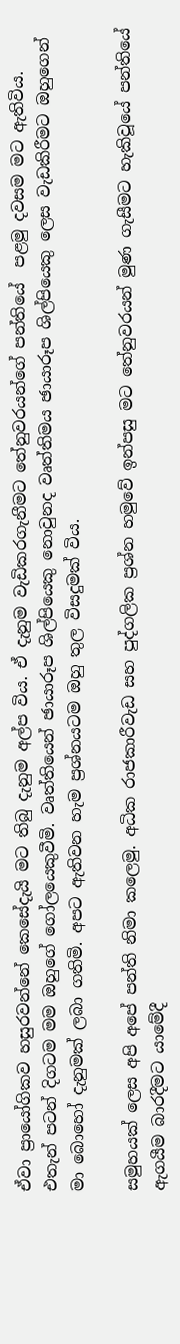ඒවා ප්‍රායෝගිකව හසුරවන්නේ කෙසේදැයි මට තිබු දැනුම අල්ප විය. ඒ දැනුම වැඩිකරගැනීමට තේනුවරයන්ගේ පන්තියේ  පළමු දවසම මට ඇතිවිය. එතැන් පටන් දිගටම මම ඔහුගේ ගෝලයෙකුවීමි. වෘත්තියෙන් ඡායාරූප ශිල්පියෙකු නොවුනද වෘත්තිමය ඡායාරූප ශිල්පියෙකු ලෙස වැඩකිරීමට ඔහුගෙන් මා බොහෝ දැනුමක් ලබා ගතිමි. අපට ඇතිවන හැම ප්‍රශ්නයටම ඔහු තුල විසදුමක් විය.

සමුහයක් ලෙස අපි අපේ පන්ති නිමා කලෙමු. අධික රාජකාරීවැඩ සහ පුද්ගලික ප්‍රශ්න හමුවේ ඉන්පසු මට තේනුවරයන් මුණ ගැසීමට හැකිවූයේ පන්තියේ ඇගයීම බාරදීමට යාමේදී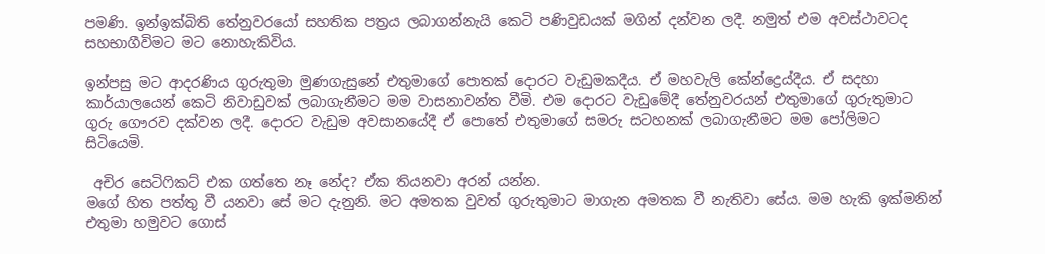පමණි. ඉන්ඉක්බිති තේනුවරයෝ සහතික පත්‍රය ලබාගන්නැයි කෙටි පණිවුඩයක් මගින් දන්වන ලදී. නමුත් එම අවස්ථාවටද සහභාගීවිමට මට නොහැකිවිය.

ඉන්පසු මට ආදරණිය ගුරුතුමා මුණගැසුනේ එතුමාගේ පොතක් දොරට වැඩුමකදීය. ඒ මහවැලි කේන්ද්‍රෙය්දීය. ඒ සදහා කාර්යාලයෙන් කෙටි නිවාඩුවක් ලබාගැනීමට මම වාසනාවන්ත වීමි. එම දොරට වැඩුමේදී තේනුවරයන් එතුමාගේ ගුරුතුමාට ගුරු ගෞරව දක්වන ලදී. දොරට වැඩුම අවසානයේදී ඒ පොතේ එතුමාගේ සමරු සටහනක් ලබාගැනීමට මම පෝලිමට සිටියෙමි.

 අචිර සෙටිෆිකට් එක ගත්තෙ නෑ නේද? ඒක තියනවා අරන් යන්න.
මගේ හිත පත්තු වී යනවා සේ මට දැනුනි. මට අමතක වුවත් ගුරුතුමාට මාගැන අමතක වී නැතිවා සේය. මම හැකි ඉක්මනින් එතුමා හමුවට ගොස්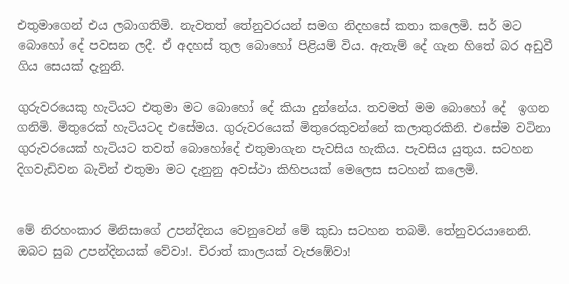එතුමාගෙන් එය ලබාගතිමි. නැවතත් තේනුවරයන් සමග නිදහසේ කතා කලෙමි. සර් මට බොහෝ දේ පවසන ලදී. ඒ අදහස් තුල බොහෝ පිළියම් විය. ඇතැම් දේ ගැන හිතේ බර අඩුවී ගිය සෙයක් දැනුනි.

ගුරුවරයෙකු හැටියට එතුමා මට බොහෝ දේ කියා දුන්නේය. තවමත් මම බොහෝ දේ  ඉගන ගනිමි. මිතුරෙක් හැටියටද එසේමය. ගුරුවරයෙක් මිතුරෙකුවන්නේ කලාතුරකිනි. එසේම වටිනා ගුරුවරයෙක් හැටියට තවත් බොහෝදේ එතුමාගැන පැවසිය හැකිය. පැවසිය යුතුය. සටහන දිගවැඩිවන බැවින් එතුමා මට දැනුනු අවස්ථා කිහිපයක් මෙලෙස සටහන් කලෙමි.


මේ නිරහංකාර මිනිසාගේ උපන්දිනය වෙනුවෙන් මේ කුඩා සටහන තබමි. තේනුවරයානෙනි. ඔබට සුබ උපන්දිනයක් වේවා!. චිරාත් කාලයක් වැජඹේවා!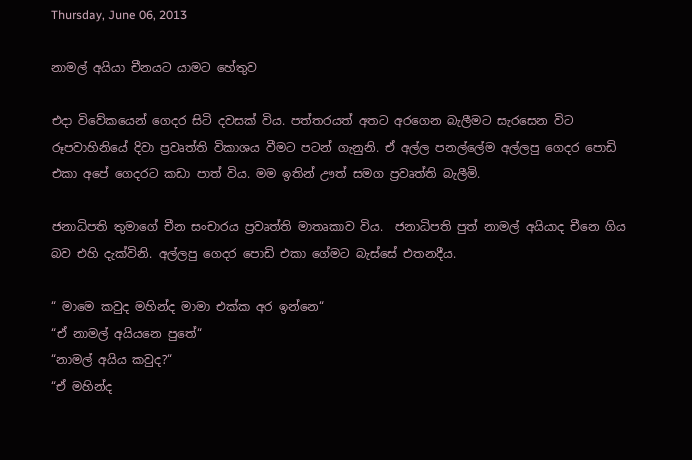Thursday, June 06, 2013

නාමල් අයියා චීනයට යාමට හේතුව

එදා විවේකයෙන් ගෙදර සිටි දවසක් විය. පත්තරයත් අතට අරගෙන බැලීමට සැරසෙන විට රූපවාහිනියේ දිවා ප්‍රවෘත්ති විකාශය වීමට පටන් ගැනුනි. ඒ අල්ල පනල්ලේම අල්ලපු ගෙදර පොඩි එකා අපේ ගෙදරට කඩා පාත් විය. මම ඉතින් ඌත් සමග ප්‍රවෘත්ති බැලීමි.

ජනාධිපති තුමාගේ චීන සංචාරය ප්‍රවෘත්ති මාතෘකාව විය.  ජනාධිපති පුත් නාමල් අයියාද චීනෙ ගිය බව එහි දැක්විනි. අල්ලපු ගෙදර පොඩි එකා ගේමට බැස්සේ එතනදීය.

“ මාමෙ කවුද මහින්ද මාමා එක්ක අර ඉන්නෙ“
“ඒ නාමල් අයියනෙ පුතේ“
“නාමල් අයිය කවුද?“
“ඒ මහින්ද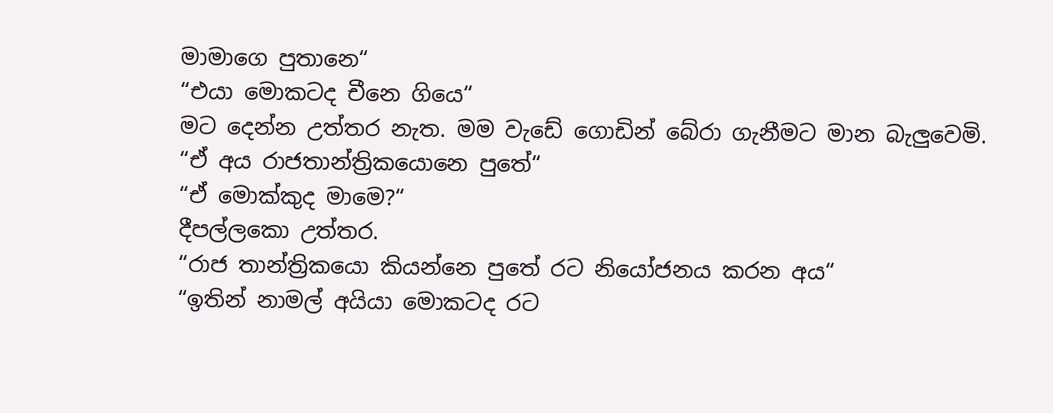මාමාගෙ පුතානෙ“
“එයා මොකටද චීනෙ ගියෙ“
මට දෙන්න උත්තර නැත. මම වැඩේ ගොඩින් බේරා ගැනීමට මාන බැලුවෙමි.
“ඒ අය රාජතාන්ත්‍රිකයොනෙ පුතේ“
“ඒ මොක්කුද මාමෙ?“
දීපල්ලකො උත්තර.
“රාජ තාන්ත්‍රිකයො කියන්නෙ පුතේ රට නියෝජනය කරන අය“
“ඉතින් නාමල් අයියා මොකටද රට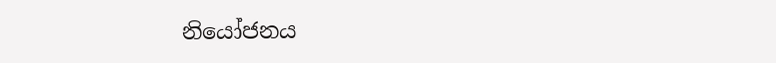නියෝජනය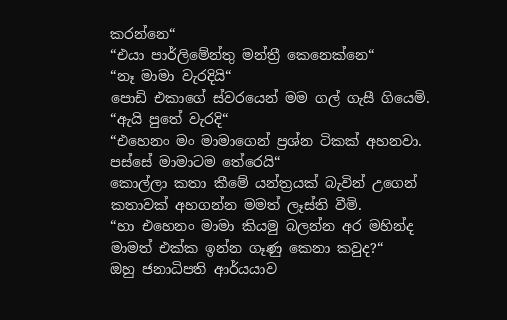කරන්නෙ“
“එයා පාර්ලිමේන්තු මන්ත්‍රී කෙනෙක්නෙ“
“නෑ මාමා වැරදියි“
පොඩි එකාගේ ස්වරයෙන් මම ගල් ගැසී ගියෙමි.
“ඇයි පුතේ වැරදි“
“එහෙනං මං මාමාගෙන් ප්‍රශ්න ටිකක් අහනවා. පස්සේ මාමාටම තේරෙයි“
කොල්ලා කතා කීමේ යන්ත්‍රයක් බැවින් උගෙන් කතාවක් අහගන්න මමත් ලෑස්ති වීමි.
“හා එහෙනං මාමා කියමු බලන්න අර මහින්ද මාමත් එක්ක ඉන්න ගෑණු කෙනා කවුද?“
ඔහු ජනාධිපති ආර්යයාව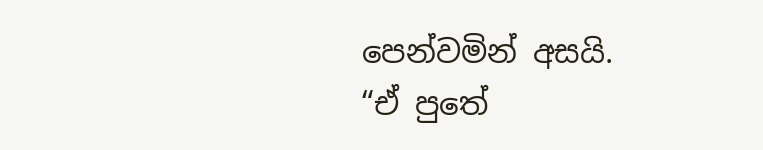පෙන්වමින් අසයි.
“ඒ පුතේ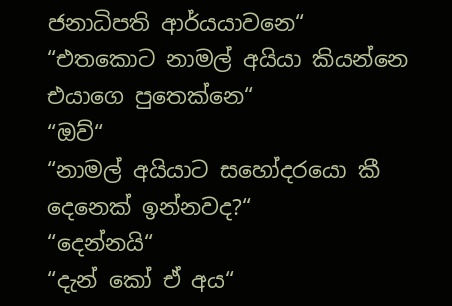ජනාධිපති ආර්යයාවනෙ“
“එතකොට නාමල් අයියා කියන්නෙ එයාගෙ පුතෙක්නෙ“
“ඔව්“
“නාමල් අයියාට සහෝදරයො කී දෙනෙක් ඉන්නවද?“
“දෙන්නයි“
“දැන් කෝ ඒ අය“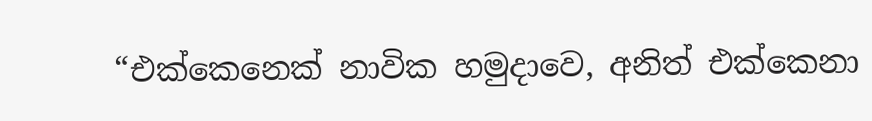“එක්කෙනෙක් නාවික හමුදාවෙ, අනිත් එක්කෙනා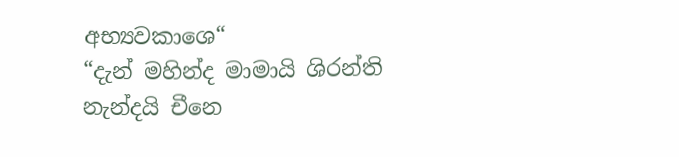අභ්‍යවකාශෙ“
“දැන් මහින්ද මාමායි ශිරන්ති නැන්දයි චීනෙ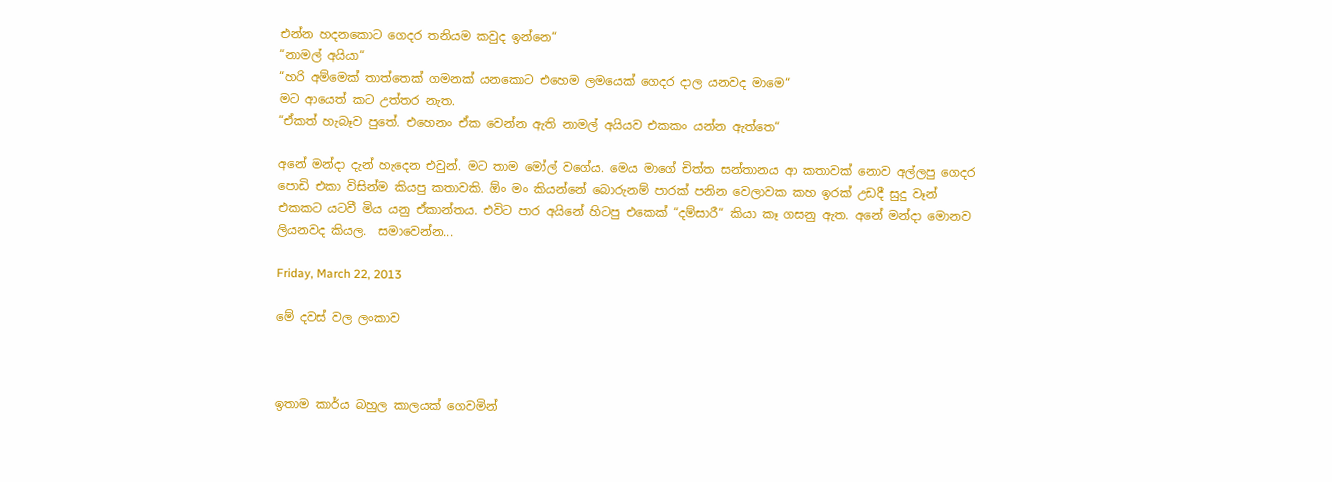එන්න හදනකොට ගෙදර තනියම කවුද ඉන්නෙ“
“නාමල් අයියා“
“හරි අම්මෙක් තාත්තෙක් ගමනක් යනකොට එහෙම ලමයෙක් ගෙදර දාල යනවද මාමෙ“
මට ආයෙත් කට උත්තර නැත.
“ඒකත් හැබෑව පුතේ. එහෙනං ඒක වෙන්න ඇති නාමල් අයියව එකකං යන්න ඇත්තෙ“

අනේ මන්දා දැන් හැදෙන එවුන්. මට තාම මෝල් වගේය. මෙය මාගේ චිත්ත සන්තානය ආ කතාවක් නොව අල්ලපු ගෙදර පොඩි එකා විසින්ම කියපු කතාවකි. ඕං මං කියන්නේ බොරුනම් පාරක් පනින වෙලාවක කහ ඉරක් උඩදී සුදු වෑන් එකකට යටවී මිය යනු ඒකාන්තය. එවිට පාර අයිනේ හිටපු එකෙක් “දම්සාරී“ කියා කෑ ගසනු ඇත. අනේ මන්දා මොනව ලියනවද කියල.  සමාවෙන්න...

Friday, March 22, 2013

මේ දවස් වල ලංකාව



ඉතාම කාර්ය බහුල කාලයක් ගෙවමින්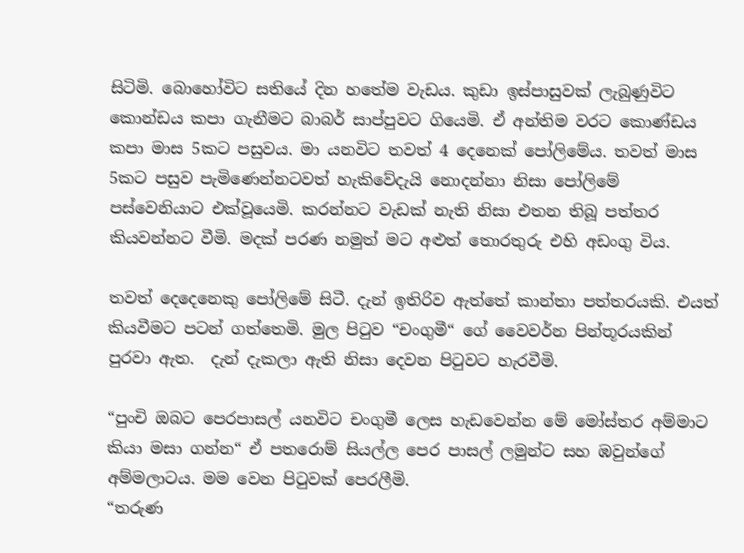සිටිමි. බොහෝවිට සතියේ දින හතේම වැඩය. කුඩා ඉස්පාසුවක් ලැබුණුවිට කොන්ඩය කපා ගැනීමට බාබර් සාප්පුවට ගියෙමි. ඒ අන්තිම වරට කොණ්ඩය කපා මාස 5කට පසුවය. මා යනවිට තවත් 4 දෙනෙක් පෝලිමේය. තවත් මාස 5කට පසුව පැමිණෙන්නටවත් හැකිවේදැයි නොදන්නා නිසා පෝලිමේ පස්වෙනියාට එක්වූයෙමි. කරන්නට වැඩක් නැති නිසා එතන තිබූ පත්තර කියවන්නට වීමි. මදක් පරණ නමුත් මට අළුත් තොරතුරු එහි අඩංගු විය.

තවත් දෙදෙනෙකු පෝලිමේ සිටී. දැන් ඉතිරිව ඇත්තේ කාන්තා පත්තරයකි. එයත් කියවීමට පටන් ගත්තෙමි. මුල පිටුව “චංගුමී“ ගේ වෛවර්න පින්තූරයකින් පුරවා ඇත.  දැන් දැකලා ඇති නිසා දෙවන පිටුවට හැරවීමි.

“පුංචි ඔබට පෙරපාසල් යනවිට චංගුමී ලෙස හැඩවෙන්න මේ මෝස්තර අම්මාට කියා මසා ගන්න“ ඒ පතරොම් සියල්ල පෙර පාසල් ලමුන්ට සහ ඹවුන්ගේ අම්මලාටය. මම වෙන පිටුවක් පෙරලීමි.
“තරුණ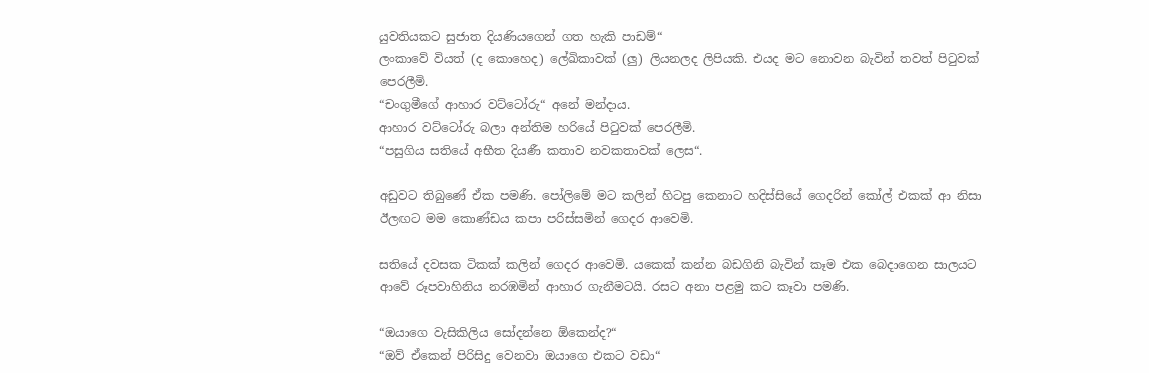යුවතියකට සුජාත දියණියගෙන් ගත හැකි පාඩම්“
ලංකාවේ වියත් (ද කොහෙද) ලේඛිකාවක් (ලු) ලියනලද ලිපියකි. එයද මට නොවන බැවින් තවත් පිටුවක් පෙරලීමි.
“චංගුමීගේ ආහාර වට්ටෝරු“ අනේ මන්දාය.
ආහාර වට්ටෝරු බලා අන්තිම හරියේ පිටුවක් පෙරලීමි.
“පසුගිය සතියේ අභීත දියණී කතාව නවකතාවක් ලෙස“.

අඩුවට තිබුණේ ඒක පමණි. පෝලිමේ මට කලින් හිටපු කෙනාට හදිස්සියේ ගෙදරින් කෝල් එකක් ආ නිසා ඊලඟට මම කොණ්ඩය කපා පරිස්සමින් ගෙදර ආවෙමි.

සතියේ දවසක ටිකක් කලින් ගෙදර ආවෙමි. යකෙක් කන්න බඩගිනි බැවින් කෑම එක බෙදාගෙන සාලයට ආවේ රූපවාහිනිය නරඹමින් ආහාර ගැනීමටයි. රසට අනා පළමු කට කෑවා පමණි.

“ඔයාගෙ වැසිකිලිය සෝදන්නෙ ඕකෙන්ද?“
“ඔව් ඒකෙන් පිරිසිදු වෙනවා ඔයාගෙ එකට වඩා“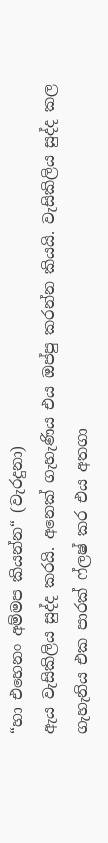“හා එහෙනං අම්මප කියන්න“ (වැරදුනා)
ඇය වැසිකිලිය සුද්ද කරයි. අනෙක් ගැහැණිය එය ඔප්පු කරන්න කියයි. වැසිකිලිය සුද්ද කල ගැහැනිය එක පාරක් ෆ්ලෂ් කර එය අතගා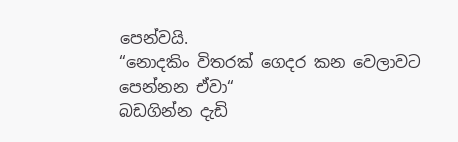පෙන්වයි.
“නොදකිං විතරක් ගෙදර කන වෙලාවට පෙන්නන ඒවා“
බඩගින්න දැඩි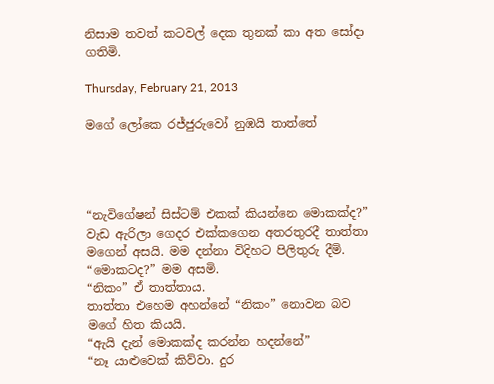නිසාම තවත් කටවල් දෙක තුනක් කා අත සෝදා ගතිමි.

Thursday, February 21, 2013

මගේ ලෝකෙ රජ්ජුරුවෝ නුඹයි තාත්තේ




“නැවිගේෂන් සිස්ටම් එකක් කියන්නෙ මොකක්ද?”
වැඩ ඇරිලා ගෙදර එක්කගෙන අතරතුරදී තාත්තා මගෙන් අසයි. මම දන්නා විදිහ‍ට පිලිතුරු දීමි.
“මොකටද?” මම අසමි.
“නිකං” ඒ තාත්තාය.
තාත්තා එහෙම අහන්නේ “නිකං” නොවන බව ම‍ගේ හිත කියයි.
“ඇයි දැන් මොකක්ද කරන්න හදන්නේ”
“නෑ යාළුවෙක් කිව්වා. දුර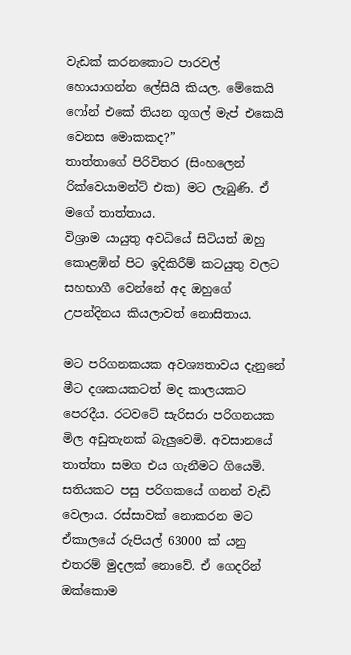වැඩක් කරනකොට පාරවල් හොයාගන්න ලේසියි කියල. මේකෙයි ෆෝන් එකේ තියන ගූගල් මැප් එකෙයි වෙනස මොකකද?”
තාත්තාගේ පිරිවිතර (සිංහලෙන් රික්වෙයාමන්ට් එක) මට ලැබුණි. ඒ මගේ තාත්තාය.
විශ්‍රාම යායුතු අවධියේ සිටියත් ඔහු කොළඹින් පිට ඉදිකිරීම් කටයුතු වලට සහභාගී වෙන්නේ අද ඔහුගේ උපන්දිනය කියලාවත් නොසිතා‍ය.

මට පරිගනකයක අවශ්‍යතාවය දැනුනේ මීට දශකයකටත් මද කාලයකට පෙරදීය. රටවටේ සැරිසරා පරිගනයක මිල අඩුතැනක් බැලුවෙමි. අවසානයේ තාත්තා සමග එය ගැනීමට ගියෙමි. සතියකට පසු පරිගකයේ ගනන් වැඩි වෙලාය. රස්සාවක් නොකරන මට ඒකාලයේ රුපියල් 63000 ක් යනු එතරම් මුදලක් නොවේ. ඒ ගෙදරින් ඔක්කොම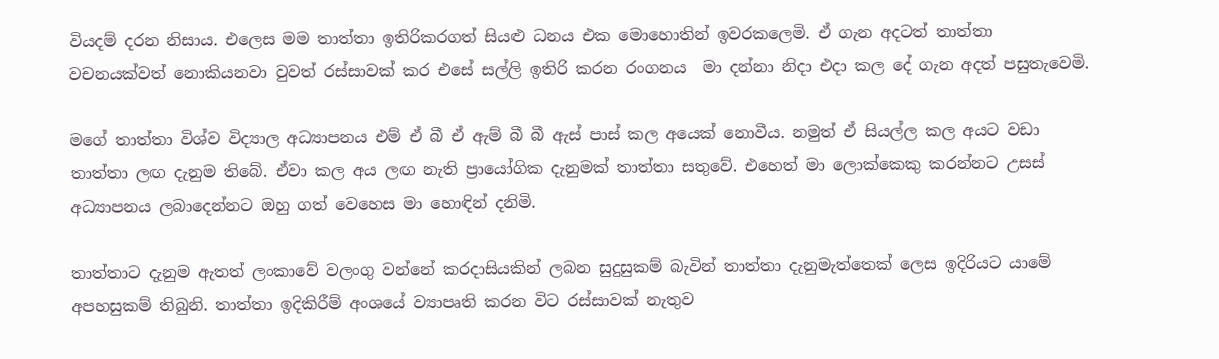වියදම් දරන නිසාය. එලෙස මම තාත්තා ඉතිරිකරගත් සියළු ධනය එක මොහොතින් ඉවරකලෙමි. ඒ ගැන අදටත් තාත්තා වචනයක්වත් නොකියනවා වුවත් රස්සාවක් කර එසේ සල්ලි ඉතිරි කරන රංගනය  මා දන්නා නිදා එදා කල දේ ගැන අදත් පසුතැවෙමි.

මගේ තාත්තා විශ්ව විද්‍යාල අධ්‍යාපනය එම් ඒ බී ඒ ඇම් බී බී ඇස් පාස් කල අයෙක් නොවීය. නමුත් ඒ සියල්ල කල අයට වඩා තාත්තා ලඟ දැනුම තිබේ. ඒවා කල අය ලඟ නැති ප්‍රායෝගික දැනුමක් තාත්තා සතුවේ. එහෙත් මා ලොක්කෙකු කරන්නට උසස් අධ්‍යාපනය ලබාදෙන්නට ඔහු ගත් වෙහෙස මා හොඳින් දනිමි.

තාත්තාට දැනුම ඇතත් ලංකාවේ වලංගු වන්නේ කරදාසියකින් ලබන සුදුසුකම් බැවින් තාත්තා දැනුමැත්තෙක් ලෙස ඉදිරියට යාමේ අපහසුකම් තිබුනි. තාත්තා ඉදිකිරීම් අංශයේ ව්‍යාපෘති කරන විට රස්සාවක් නැතුව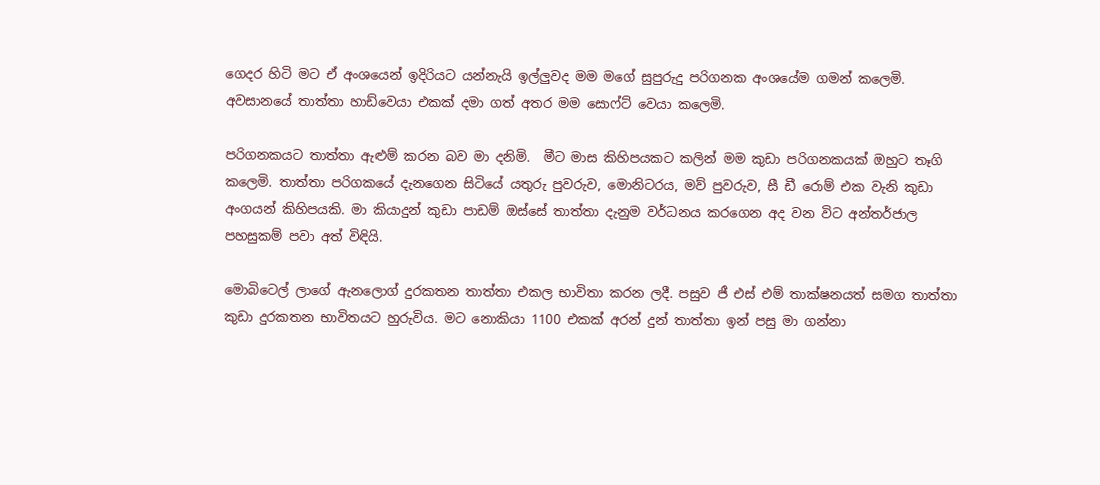ගෙදර හිටි මට ඒ අංශයෙන් ඉදිරියට යන්නැයි ඉල්ලුවද මම මගේ සුපුරුදු පරිගනක අංශයේම ගමන් කලෙමි. අවසානයේ තාත්තා හාඩ්වෙයා එකක් දමා ගත් අතර මම සොෆ්ට් වෙයා කලෙමි.

පරිගනකයට තාත්තා ඇළුම් කරන බව මා දනිමි.  මීට මාස කිහිපයකට කලින් මම කුඩා පරිගනකයක් ඔහුට තෑගි කලෙමි. තාත්තා පරිගකයේ දැනගෙන සිටියේ යතුරු පුවරුව, මොනිටරය, මව් පුවරුව, සී ඩී රොම් එක වැනි කුඩා අංගයන් කිහිපයකි. මා කියාදුන් කුඩා පාඩම් ඔස්සේ තාත්තා දැනුම වර්ධනය කරගෙන අද වන වි‍ට අන්තර්ජාල පහසුකම් පවා අත් විඳියි.

මොබිටෙල් ලාගේ ඇනලොග් දුරකතන තාත්තා එකල භාවිතා කරන ලදී. පසුව ජී එස් එම් තාක්ෂනයත් සමග තාත්තා කුඩා දුරකතන භාවිතයට හුරුවිය. මට නොකියා 1100 එකක් අරන් දුන් තාත්තා ඉන් පසු මා ගන්නා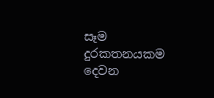සෑම දුරකතනයකම දෙවන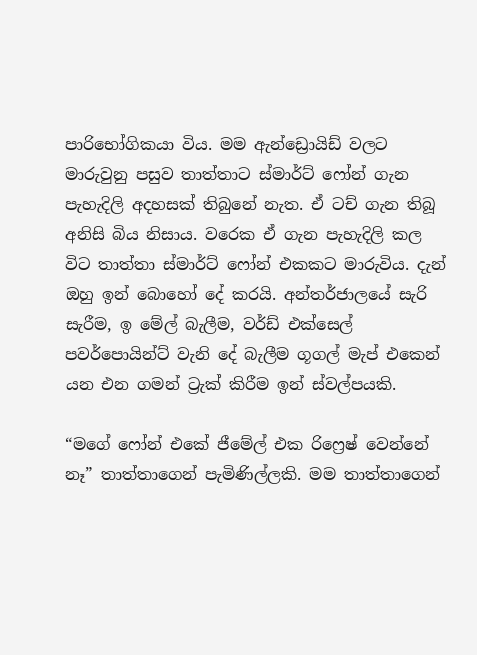පාරි‍භෝගිකයා විය. මම ඇන්ඩ්‍රොයිඩ් වලට මාරුවුනු පසුව තාත්තාට ස්මාර්ට් ෆෝන් ගැන පැහැදිලි අදහසක් තිබුනේ නැත. ඒ ටච් ගැන තිබූ අනිසි බිය නිසාය. වරෙක ඒ ගැන පැහැදිලි කල විට තාත්තා ස්මාර්ට් ෆෝන් එකකට මාරුවිය. දැන් ඔහු ඉන් බොහෝ දේ කරයි. අන්තර්ජාලයේ සැරි සැරීම, ඉ මේල් බැලීම, වර්ඩ් එක්සෙල් පවර්පොයින්ට් වැනි දේ බැලීම ගූගල් මැප් එකෙන් යන එන ගමන් ට්‍රැක් කිරීම ඉන් ස්වල්පයකි.

“මගේ ෆෝන් එකේ ජීමේල් එක රිෆ්‍රෙෂ් වෙන්නේ නෑ” තාත්තාගෙන් පැමිණිල්ලකි. මම තාත්තාගෙන්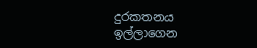දුරකතනය ඉල්ලාගෙන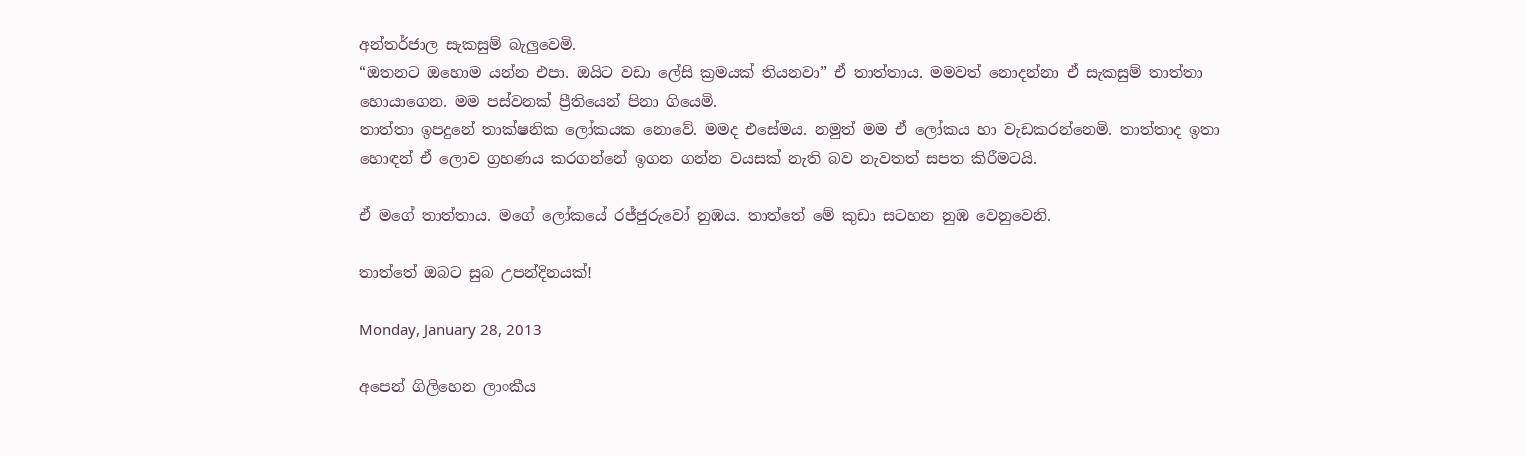අන්තර්ජාල සැකසුම් බැලුවෙමි.
“ඔතනට ඔහොම යන්න එපා. ඔයිට වඩා ලේසි ක්‍රමයක් තියනවා” ඒ තාත්තාය. මමවත් නොදන්නා ඒ සැකසුම් තාත්තා හොයාගෙන. මම පස්වනක් ප්‍රීතියෙන් පිනා ගියෙමි.
තාත්තා ඉපදුනේ තාක්ෂනික ලෝකයක නොවේ. මමද එසේමය. නමුත් මම ඒ ලෝකය හා වැඩකරන්නෙමි. තාත්තාද ඉතා හොඳන් ඒ ලොව ග්‍රහණය කරගන්නේ ඉගන ගන්න වයසක් නැති බව නැවතත් සපත කිරීමටයි.

ඒ මගේ තාත්තාය. මගේ ලෝකයේ රජ්ජුරුවෝ නුඹය. තාත්තේ මේ කුඩා සටහන නුඹ වෙනුවෙනි.

තාත්තේ ඔබට සුබ උපන්දිනයක්!

Monday, January 28, 2013

අපෙන් ගිලිහෙන ලාංකීය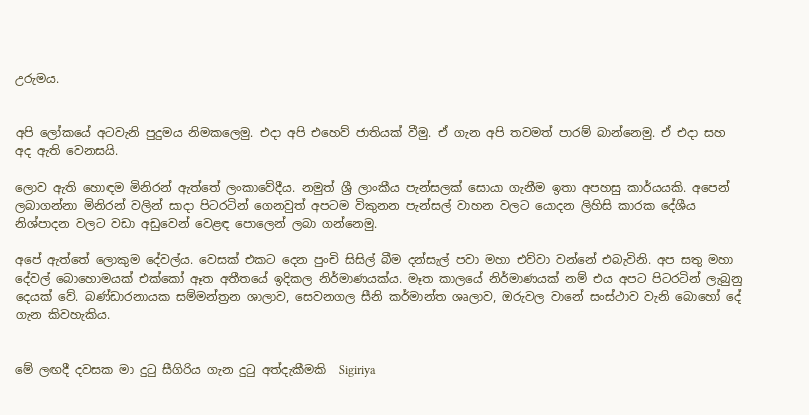උරුමය.


අපි ලෝකයේ අටවැනි පුදුමය නිමකලෙමු. එදා අපි එහෙව් ජාතියක් වීමු. ඒ ගැන අපි තවමත් පාරම් බාන්නෙමු. ඒ එදා සහ අද ඇති වෙනසයි.

ලොව ඇති හොඳම මිනිරන් ඇත්තේ ලංකාවේදීය. නමුත් ශ්‍රී ලාංකීය පැන්සලක් සොයා ගැනීම ඉතා අපහසු කාර්යයකි. අපෙන් ලබාගන්නා මිනිරන් වලින් සාදා පිටරටින් ගෙනවුත් අපටම විකුනන පැන්සල් වාහන වලට යොදන ලිහිසි කාරක දේශීය නිශ්පාදන වලට වඩා අඩුවෙන් වෙළඳ පොලෙන් ලබා ගන්නෙමු.

අපේ ඇත්තේ ලොකුම දේවල්ය. වෙසක් එකට දෙන පුංචි සිසිල් බීම දන්සැල් පවා මහා එව්වා වන්නේ එබැවිනි. අප සතු මහා දේවල් බොහොමයක් එක්කෝ ඈත අතීතයේ ඉදිකල නිර්මාණයක්ය. මෑත කා‍ලයේ නිර්මාණයක් නම් එය අපට පිටරටින් ලැබුනු දෙයක් වේ. බණ්ඩාරනායක සම්මන්ත්‍රන ශාලාව, සෙවනගල සීනි කර්මාන්ත ශෘලාව, ඔරුවල වානේ සංස්ථාව වැනි බොහෝ දේ ගැන කිවහැකිය.


මේ ලඟදී දවසක මා දුටු සීගිරිය ගැන දුටු අත්දැකීමකි  Sigiriya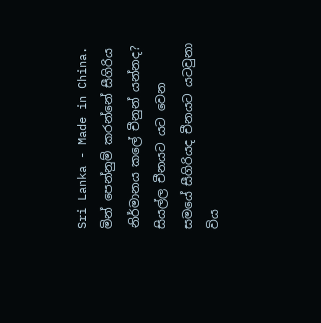Sri Lanka - Made in China. මින් පෙන්නුම් කරන්නේ සීගිරිය නිර්මානය කලේ චීනුන් යන්නද? සියල්ල චීනයට යට වෙන සමයේ සීගිරියද චීනයට යටවුනා විය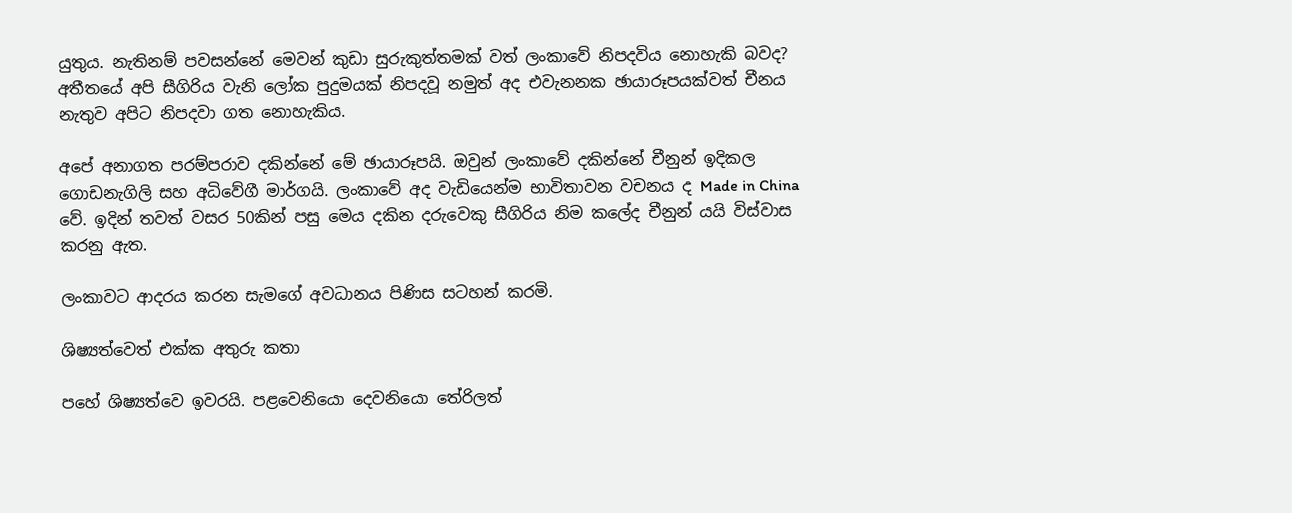යුතුය. නැතිනම් පවසන්නේ මෙවන් කුඩා සුරුකුත්තමක් වත් ලංකාවේ නිපදවිය නොහැකි බවද? අතීතයේ අපි සීගිරිය වැනි ලෝක පුදුමයක් නිපදවූ නමුත් අද එවැනනක ඡායාරූපයක්වත් චීනය නැතුව අපිට නිපදවා ගත නොහැකිය.

අපේ අනාගත පරම්පරාව දකින්නේ මේ ඡායාරූපයි. ඔවුන් ලංකාවේ දකින්නේ චීනුන් ඉදිකල ගොඩනැගිලි සහ අධිවේගී මාර්ගයි. ලංකාවේ අද වැඩියෙන්ම භාවිතාවන වචනය ද Made in China වේ. ඉදින් තවත් වසර 50කින් පසු මෙය දකින දරුවෙකු සීගිරිය නිම කලේද චීනුන් යයි විස්වාස කරනු ඇත.

ලංකාවට ආදරය කරන සැමගේ අවධානය පිණිස සටහන් කරමි.

ශිෂ්‍යත්වෙත් එක්ක අතුරු කතා

පහේ ශිෂ්‍යත්වෙ ඉවරයි. පළවෙනියො දෙවනියො තේරිලත්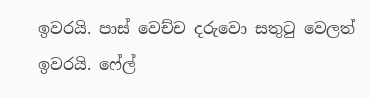ඉවරයි. පාස් වෙච්ච දරුවො සතුටු වෙලත් ඉවරයි. ෆේල්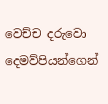වෙච්ච දරුවො දෙමව්පියන්ගෙන්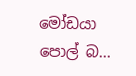මෝඩයා පොල් බ...